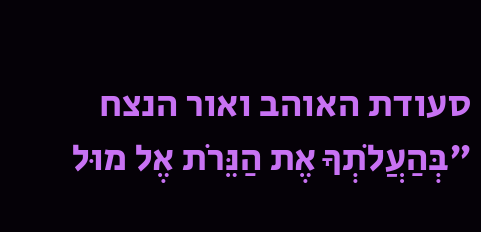סעודת האוהב ואור הנצח
"בְּהַעֲלֹתְךָ אֶת הַנֵּרֹת אֶל מוּל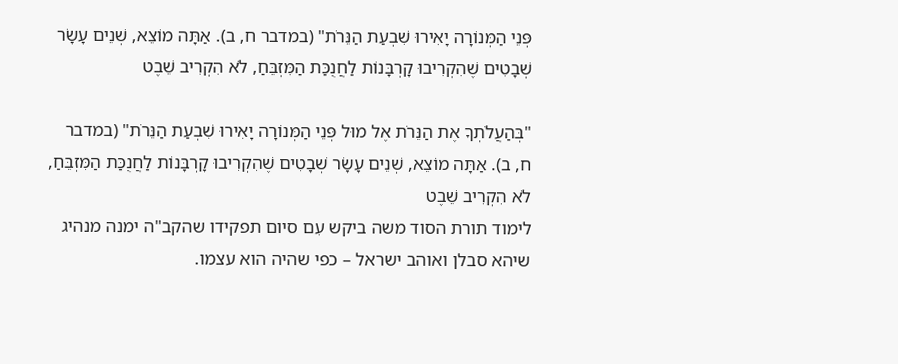פְּנֵי הַמְּנוֹרָה יָאִירוּ שִׁבְעַת הַנֵּרֹת" (במדבר ח, ב). אַתָּה מוֹצֵא, שְׁנֵים עָשָׂר שְׁבָטִים שֶׁהִקְרִיבוּ קָרְבָּנוֹת לַחֲנֻכַּת הַמִּזְבֵּחַ, לֹא הִקְרִיב שֵׁבֶט

"בְּהַעֲלֹתְךָ אֶת הַנֵּרֹת אֶל מוּל פְּנֵי הַמְּנוֹרָה יָאִירוּ שִׁבְעַת הַנֵּרֹת" (במדבר ח, ב). אַתָּה מוֹצֵא, שְׁנֵים עָשָׂר שְׁבָטִים שֶׁהִקְרִיבוּ קָרְבָּנוֹת לַחֲנֻכַּת הַמִּזְבֵּחַ, לֹא הִקְרִיב שֵׁבֶט
לימוד תורת הסוד משה ביקש עִם סיום תפקידו שהקב"ה ימנה מנהיג שיהא סבלן ואוהב ישראל – כפי שהיה הוא עצמו.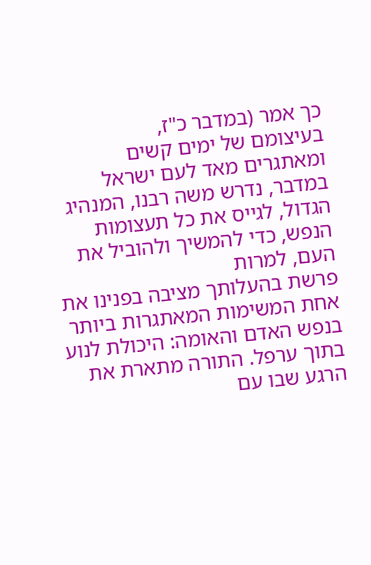כך אמר (במדבר כ"ז,
בעיצומם של ימים קשים ומאתגרים מאד לעם ישראל במדבר, נדרש משה רבנו, המנהיג הגדול, לגייס את כל תעצומות הנפש, כדי להמשיך ולהוביל את העם, למרות
פרשת בהעלותך מציבה בפנינו את אחת המשימות המאתגרות ביותר בנפש האדם והאומה: היכולת לנוע בתוך ערפל. התורה מתארת את הרגע שבו עם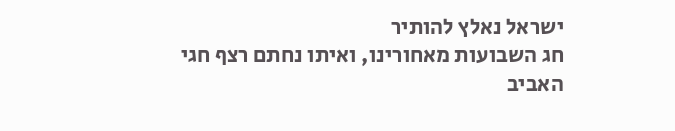ישראל נאלץ להותיר
חג השבועות מאחורינו, ואיתו נחתם רצף חגי האביב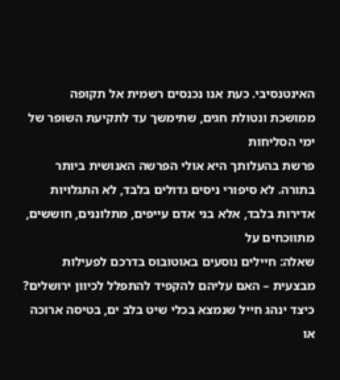האינטנסיבי. כעת אנו נכנסים רשמית אל תקופה ממושכת ונטולת חגים, שתימשך עד לתקיעת השופר של ימי הסליחות
פרשת בהעלותך היא אולי הפרשה האנושית ביותר בתורה. לא סיפורי ניסים גדולים בלבד, לא התגלויות אדירות בלבד, אלא בני אדם עייפים, מתלוננים, חוששים, מתווכחים על
שאלה: חיילים נוסעים באוטובוס בדרכם לפעילות מבצעית – האם עליהם להקפיד להתפלל לכיוון ירושלים? כיצד ינהג חייל שנמצא בכלי שיט בלב ים, בטיסה ארוכה או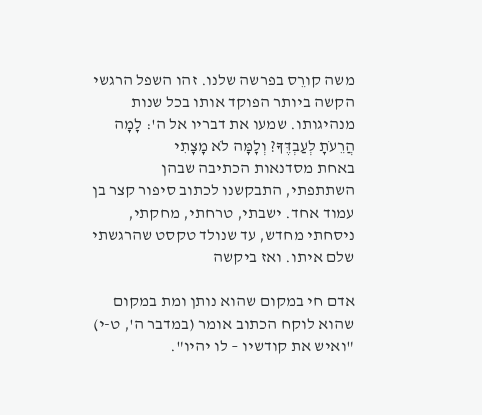משה קורֵס בפרשה שלנו. זהו השפל הרגשי הקשה ביותר הפוקד אותו בכל שנות מנהיגותו. שמעו את דבריו אל ה': לָמָה הֲרֵעֹתָ לְעַבְדֶּךָ? וְלָמָּה לֹא מָצָתִי
באחת מסדנאות הכתיבה שבהן השתתפתי, התבקשנו לכתוב סיפור קצר בן עמוד אחד. ישבתי, טרחתי, מחקתי, ניסחתי מחדש, עד שנולד טקסט שהרגשתי שלם איתו. ואז ביקשה

אדם חי במקום שהוא נותן ומת במקום שהוא לוקח הכתוב אומר (במדבר ה', ט-י) "ואיש את קודשיו – לו יהיו".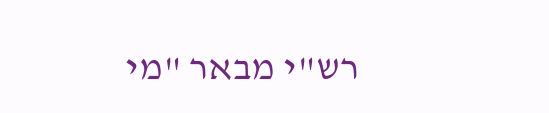רש"י מבאר "מי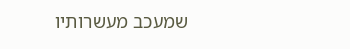שמעכב מעשרותיו